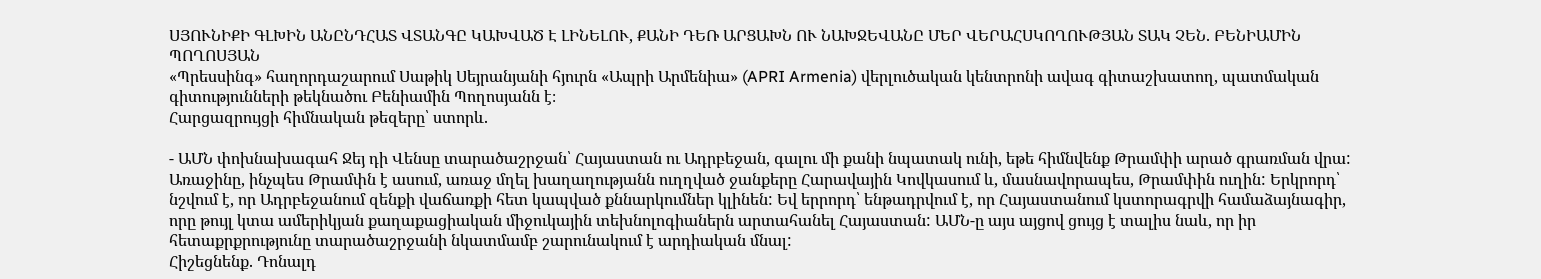ՍՅՈՒՆԻՔԻ ԳԼԽԻՆ ԱՆԸՆԴՀԱՏ ՎՏԱՆԳԸ ԿԱԽՎԱԾ Է ԼԻՆԵԼՈՒ, ՔԱՆԻ ԴԵՌ ԱՐՑԱԽՆ ՈՒ ՆԱԽՋԵՎԱՆԸ ՄԵՐ ՎԵՐԱՀՍԿՈՂՈՒԹՅԱՆ ՏԱԿ ՉԵՆ. ԲԵՆԻԱՄԻՆ ՊՈՂՈՍՅԱՆ
«Պրեսսինգ» հաղորդաշարում Սաթիկ Սեյրանյանի հյուրն «Ապրի Արմենիա» (APRI Armenia) վերլուծական կենտրոնի ավագ գիտաշխատող, պատմական գիտությունների թեկնածու Բենիամին Պողոսյանն է։
Հարցազրույցի հիմնական թեզերը՝ ստորև.

- ԱՄՆ փոխնախագահ Ջեյ դի Վենսը տարածաշրջան՝ Հայաստան ու Ադրբեջան, գալու մի քանի նպատակ ունի, եթե հիմնվենք Թրամփի արած գրառման վրա: Առաջինը, ինչպես Թրամփն է ասում, առաջ մղել խաղաղությանն ուղղված ջանքերը Հարավային Կովկասում և, մասնավորապես, Թրամփին ուղին: Երկրորդ՝ նշվում է, որ Ադրբեջանում զենքի վաճառքի հետ կապված քննարկումներ կլինեն: Եվ երրորդ՝ ենթադրվում է, որ Հայաստանում կստորագրվի համաձայնագիր, որը թույլ կտա ամերիկյան քաղաքացիական միջուկային տեխնոլոգիաներն արտահանել Հայաստան: ԱՄՆ-ը այս այցով ցույց է տալիս նաև, որ իր հետաքրքրությունը տարածաշրջանի նկատմամբ շարունակում է արդիական մնալ:
Հիշեցնենք. Դոնալդ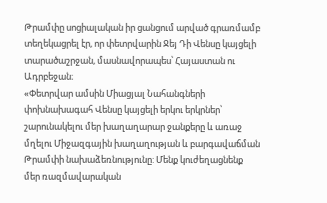Թրամփը սոցիալական իր ցանցում արված գրառմամբ տեղեկացրել էր, որ փետրվարին Ջեյ Դի Վենսը կայցելի տարածաշրջան, մասնավորապես՝ Հայաստան ու Ադրբեջան։
«Փետրվար ամսին Միացյալ Նահանգների փոխնախագահ Վենսը կայցելի երկու երկրներ՝ շարունակելու մեր խաղաղարար ջանքերը և առաջ մղելու Միջազգային խաղաղության և բարգավաճման Թրամփի նախաձեռնությունը: Մենք կուժեղացնենք մեր ռազմավարական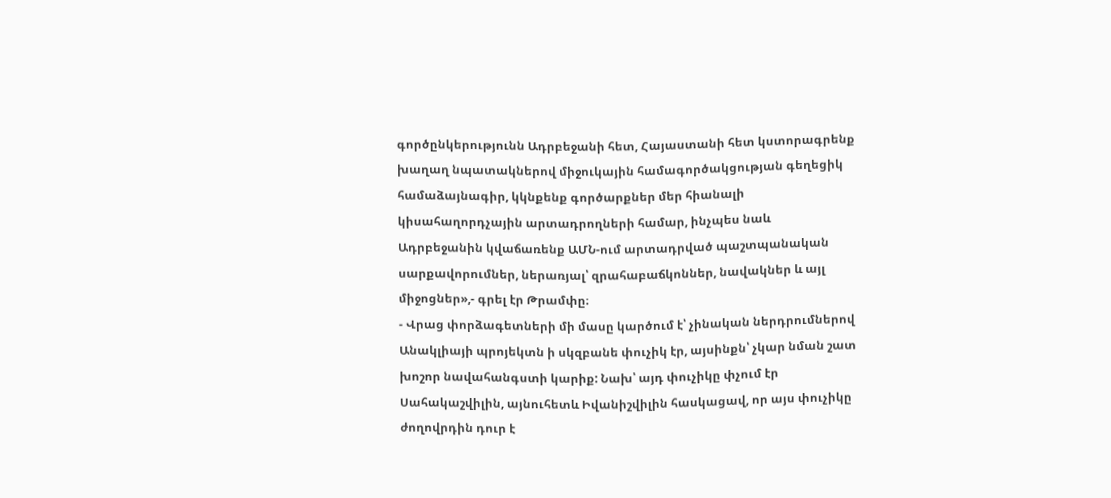գործընկերությունն Ադրբեջանի հետ, Հայաստանի հետ կստորագրենք խաղաղ նպատակներով միջուկային համագործակցության գեղեցիկ համաձայնագիր, կկնքենք գործարքներ մեր հիանալի կիսահաղորդչային արտադրողների համար, ինչպես նաև Ադրբեջանին կվաճառենք ԱՄՆ-ում արտադրված պաշտպանական սարքավորումներ, ներառյալ՝ զրահաբաճկոններ, նավակներ և այլ միջոցներ»,- գրել էր Թրամփը։
- Վրաց փորձագետների մի մասը կարծում է՝ չինական ներդրումներով Անակլիայի պրոյեկտն ի սկզբանե փուչիկ էր, այսինքն՝ չկար նման շատ խոշոր նավահանգստի կարիք: Նախ՝ այդ փուչիկը փչում էր Սահակաշվիլին, այնուհետև Իվանիշվիլին հասկացավ, որ այս փուչիկը ժողովրդին դուր է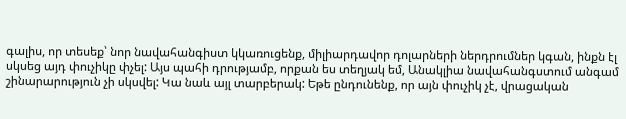գալիս, որ տեսեք՝ նոր նավահանգիստ կկառուցենք, միլիարդավոր դոլարների ներդրումներ կգան, ինքն էլ սկսեց այդ փուչիկը փչել: Այս պահի դրությամբ, որքան ես տեղյակ եմ, Անակլիա նավահանգստում անգամ շինարարություն չի սկսվել: Կա նաև այլ տարբերակ: Եթե ընդունենք, որ այն փուչիկ չէ, վրացական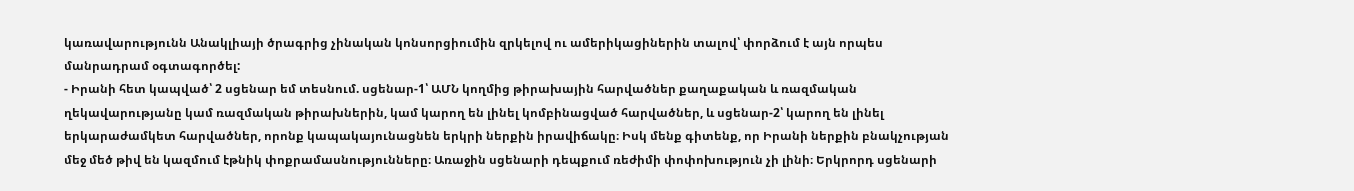կառավարությունն Անակլիայի ծրագրից չինական կոնսորցիումին զրկելով ու ամերիկացիներին տալով՝ փորձում է այն որպես մանրադրամ օգտագործել:
- Իրանի հետ կապված՝ 2 սցենար եմ տեսնում. սցենար-1՝ ԱՄՆ կողմից թիրախային հարվածներ քաղաքական և ռազմական ղեկավարությանը կամ ռազմական թիրախներին, կամ կարող են լինել կոմբինացված հարվածներ, և սցենար-2՝ կարող են լինել երկարաժամկետ հարվածներ, որոնք կապակայունացնեն երկրի ներքին իրավիճակը։ Իսկ մենք գիտենք, որ Իրանի ներքին բնակչության մեջ մեծ թիվ են կազմում էթնիկ փոքրամասնությունները։ Առաջին սցենարի դեպքում ռեժիմի փոփոխություն չի լինի։ Երկրորդ սցենարի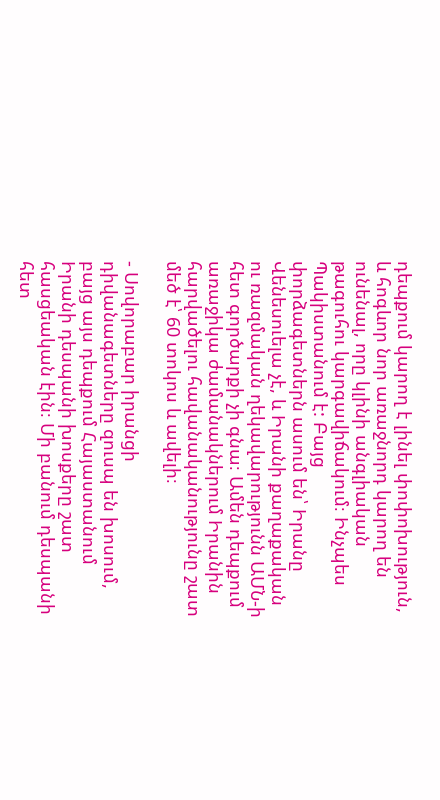դեպքում կարող է լինել փոփոխություն, և հոգևոր նոր առաջնորդ կարող են ունենալ, որը կլինի անգլիական թագուհու կարգավիճակում։ Ինչպես Պակիստանում է: Բայց փորձագետներն ասում են՝ Իրանը Վենեսուելա չէ, և Իրանի քաղաքական ու ռազմական ղեկավարությունն ԱՄՆ-ի հետ գործարքի չի գնա։ Ամեն դեպքում առաջիկա ժամանակներում Իրանին հարվածելու հավանականությունը շատ մեծ է՝ 60 տոկոս և ավելի։

- Սովորաբար իրանցի դիվանագետները զուսպ են խոսում, բայց այս դեպքում Հայաստանում Իրանի դեսպանի խոսքերը շատ հասցեական էին։ Մի բանում դեսպանի հետ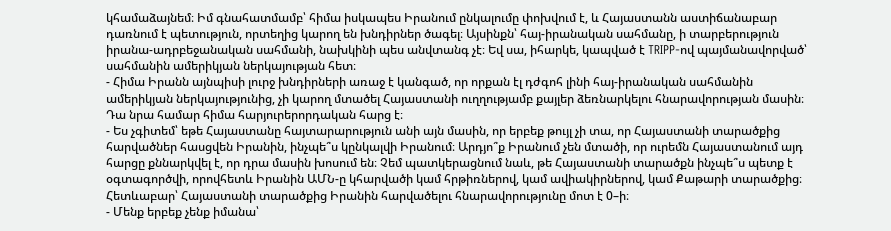կհամաձայնեմ։ Իմ գնահատմամբ՝ հիմա իսկապես Իրանում ընկալումը փոխվում է, և Հայաստանն աստիճանաբար դառնում է պետություն, որտեղից կարող են խնդիրներ ծագել։ Այսինքն՝ հայ-իրանական սահմանը, ի տարբերություն իրանա-ադրբեջանական սահմանի, նախկինի պես անվտանգ չէ։ Եվ սա, իհարկե, կապված է TRIPP-ով պայմանավորված՝ սահմանին ամերիկյան ներկայության հետ։
- Հիմա Իրանն այնպիսի լուրջ խնդիրների առաջ է կանգած, որ որքան էլ դժգոհ լինի հայ-իրանական սահմանին ամերիկյան ներկայությունից, չի կարող մտածել Հայաստանի ուղղությամբ քայլեր ձեռնարկելու հնարավորության մասին։ Դա նրա համար հիմա հարյուրերորդական հարց է։
- Ես չգիտեմ՝ եթե Հայաստանը հայտարարություն անի այն մասին, որ երբեք թույլ չի տա, որ Հայաստանի տարածքից հարվածներ հասցվեն Իրանին, ինչպե՞ս կընկալվի Իրանում։ Արդյո՞ք Իրանում չեն մտածի, որ ուրեմն Հայաստանում այդ հարցը քննարկվել է, որ դրա մասին խոսում են։ Չեմ պատկերացնում նաև, թե Հայաստանի տարածքն ինչպե՞ս պետք է օգտագործվի, որովհետև Իրանին ԱՄՆ-ը կհարվածի կամ հրթիռներով, կամ ավիակիրներով, կամ Քաթարի տարածքից։ Հետևաբար՝ Հայաստանի տարածքից Իրանին հարվածելու հնարավորությունը մոտ է 0–ի։
- Մենք երբեք չենք իմանա՝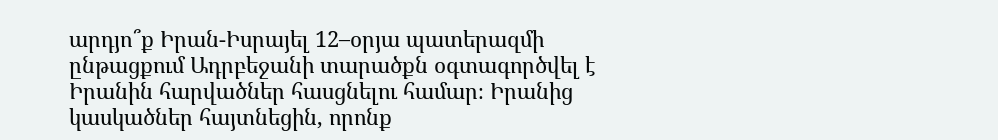արդյո՞ք Իրան-Իսրայել 12–օրյա պատերազմի ընթացքում Ադրբեջանի տարածքն օգտագործվել է Իրանին հարվածներ հասցնելու համար։ Իրանից կասկածներ հայտնեցին, որոնք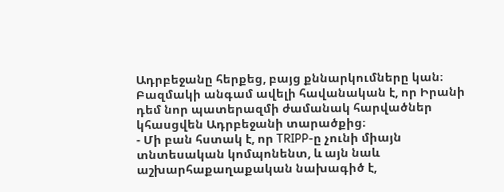Ադրբեջանը հերքեց, բայց քննարկումները կան։ Բազմակի անգամ ավելի հավանական է, որ Իրանի դեմ նոր պատերազմի ժամանակ հարվածներ կհասցվեն Ադրբեջանի տարածքից։
- Մի բան հստակ է, որ TRIPP-ը չունի միայն տնտեսական կոմպոնենտ, և այն նաև աշխարհաքաղաքական նախագիծ է,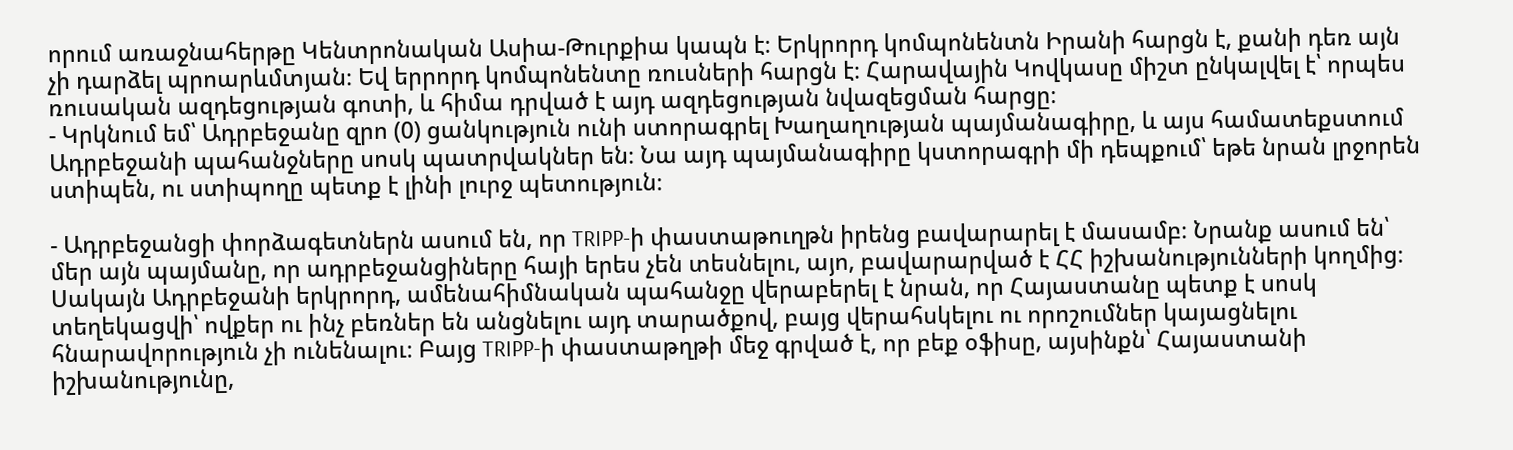որում առաջնահերթը Կենտրոնական Ասիա-Թուրքիա կապն է։ Երկրորդ կոմպոնենտն Իրանի հարցն է, քանի դեռ այն չի դարձել պրոարևմտյան։ Եվ երրորդ կոմպոնենտը ռուսների հարցն է։ Հարավային Կովկասը միշտ ընկալվել է՝ որպես ռուսական ազդեցության գոտի, և հիմա դրված է այդ ազդեցության նվազեցման հարցը։
- Կրկնում եմ՝ Ադրբեջանը զրո (0) ցանկություն ունի ստորագրել Խաղաղության պայմանագիրը, և այս համատեքստում Ադրբեջանի պահանջները սոսկ պատրվակներ են։ Նա այդ պայմանագիրը կստորագրի մի դեպքում՝ եթե նրան լրջորեն ստիպեն, ու ստիպողը պետք է լինի լուրջ պետություն։

- Ադրբեջանցի փորձագետներն ասում են, որ TRIPP-ի փաստաթուղթն իրենց բավարարել է մասամբ։ Նրանք ասում են՝ մեր այն պայմանը, որ ադրբեջանցիները հայի երես չեն տեսնելու, այո, բավարարված է ՀՀ իշխանությունների կողմից։ Սակայն Ադրբեջանի երկրորդ, ամենահիմնական պահանջը վերաբերել է նրան, որ Հայաստանը պետք է սոսկ տեղեկացվի՝ ովքեր ու ինչ բեռներ են անցնելու այդ տարածքով, բայց վերահսկելու ու որոշումներ կայացնելու հնարավորություն չի ունենալու։ Բայց TRIPP-ի փաստաթղթի մեջ գրված է, որ բեք օֆիսը, այսինքն՝ Հայաստանի իշխանությունը,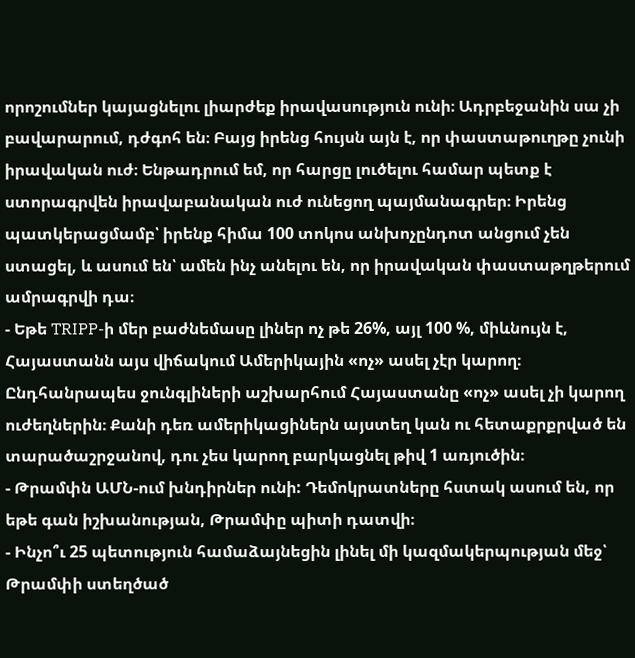որոշումներ կայացնելու լիարժեք իրավասություն ունի։ Ադրբեջանին սա չի բավարարում, դժգոհ են։ Բայց իրենց հույսն այն է, որ փաստաթուղթը չունի իրավական ուժ։ Ենթադրում եմ, որ հարցը լուծելու համար պետք է ստորագրվեն իրավաբանական ուժ ունեցող պայմանագրեր։ Իրենց պատկերացմամբ՝ իրենք հիմա 100 տոկոս անխոչընդոտ անցում չեն ստացել, և ասում են՝ ամեն ինչ անելու են, որ իրավական փաստաթղթերում ամրագրվի դա։
- Եթե TRIPP-ի մեր բաժնեմասը լիներ ոչ թե 26%, այլ 100 %, միևնույն է, Հայաստանն այս վիճակում Ամերիկային «ոչ» ասել չէր կարող։ Ընդհանրապես ջունգլիների աշխարհում Հայաստանը «ոչ» ասել չի կարող ուժեղներին։ Քանի դեռ ամերիկացիներն այստեղ կան ու հետաքրքրված են տարածաշրջանով, դու չես կարող բարկացնել թիվ 1 առյուծին։
- Թրամփն ԱՄՆ-ում խնդիրներ ունի: Դեմոկրատները հստակ ասում են, որ եթե գան իշխանության, Թրամփը պիտի դատվի։
- Ինչո՞ւ 25 պետություն համաձայնեցին լինել մի կազմակերպության մեջ՝ Թրամփի ստեղծած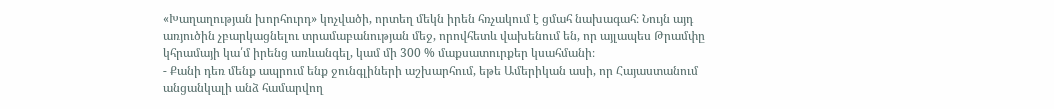«Խաղաղության խորհուրդ» կոչվածի, որտեղ մեկն իրեն հռչակում է ցմահ նախագահ։ Նույն այդ առյուծին չբարկացնելու տրամաբանության մեջ, որովհետև վախենում են, որ այլապես Թրամփը կհրամայի կա՛մ իրենց առևանգել, կամ մի 300 % մաքսատուրքեր կսահմանի։
- Քանի դեռ մենք ապրում ենք ջունգլիների աշխարհում, եթե Ամերիկան ասի, որ Հայաստանում անցանկալի անձ համարվող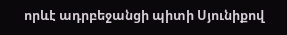որևէ ադրբեջանցի պիտի Սյունիքով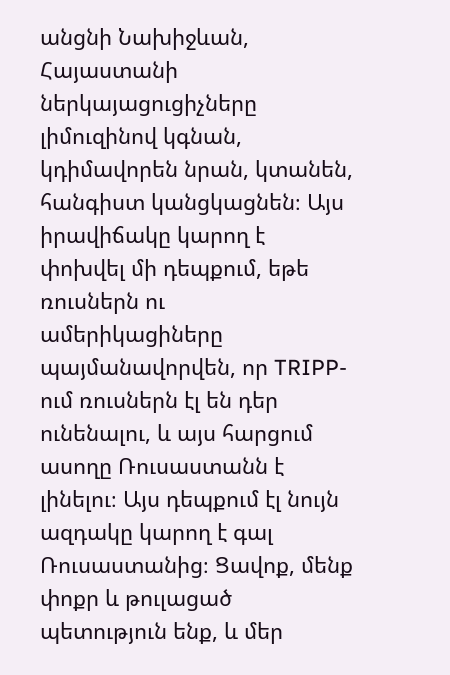անցնի Նախիջևան, Հայաստանի ներկայացուցիչները լիմուզինով կգնան, կդիմավորեն նրան, կտանեն, հանգիստ կանցկացնեն։ Այս իրավիճակը կարող է փոխվել մի դեպքում, եթե ռուսներն ու ամերիկացիները պայմանավորվեն, որ TRIPP-ում ռուսներն էլ են դեր ունենալու, և այս հարցում ասողը Ռուսաստանն է լինելու։ Այս դեպքում էլ նույն ազդակը կարող է գալ Ռուսաստանից։ Ցավոք, մենք փոքր և թուլացած պետություն ենք, և մեր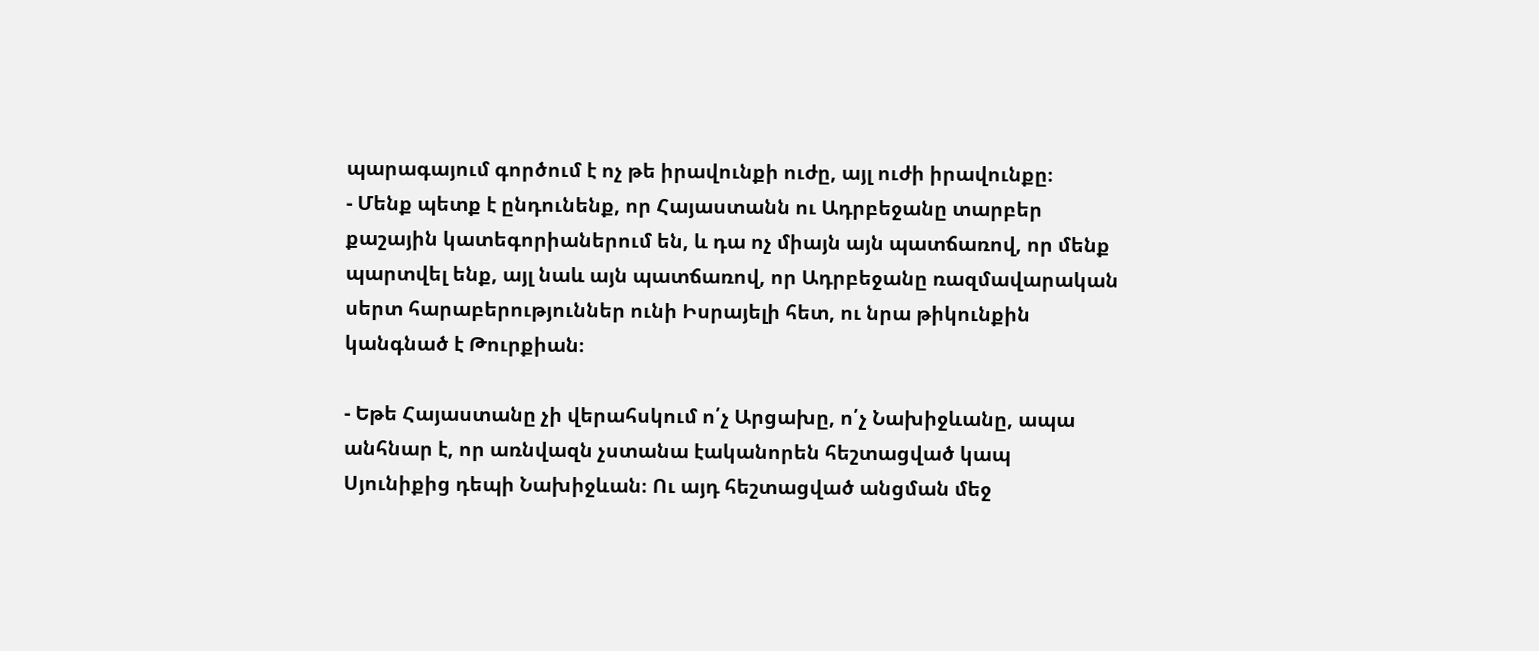պարագայում գործում է ոչ թե իրավունքի ուժը, այլ ուժի իրավունքը։
- Մենք պետք է ընդունենք, որ Հայաստանն ու Ադրբեջանը տարբեր քաշային կատեգորիաներում են, և դա ոչ միայն այն պատճառով, որ մենք պարտվել ենք, այլ նաև այն պատճառով, որ Ադրբեջանը ռազմավարական սերտ հարաբերություններ ունի Իսրայելի հետ, ու նրա թիկունքին կանգնած է Թուրքիան։

- Եթե Հայաստանը չի վերահսկում ո՛չ Արցախը, ո՛չ Նախիջևանը, ապա անհնար է, որ առնվազն չստանա էականորեն հեշտացված կապ Սյունիքից դեպի Նախիջևան։ Ու այդ հեշտացված անցման մեջ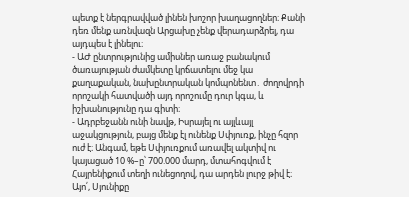պետք է ներգրավված լինեն խոշոր խաղացողներ։ Քանի դեռ մենք առնվազն Արցախը չենք վերադարձրել, դա այդպես է լինելու։
- ԱԺ ընտրությունից ամիսներ առաջ բանակում ծառայության ժամկետը կրճատելու մեջ կա քաղաքական, նախընտրական կոմպոնենտ․ ժողովրդի որոշակի հատվածի այդ որոշումը դուր կգա, և իշխանությունը դա գիտի։
- Ադրբեջանն ունի նավթ, Իսրայել ու այլևայլ աջակցություն, բայց մենք էլ ունենք Սփյուռք, ինչը հզոր ուժ է։ Անգամ, եթե Սփյուռքում առավել ակտիվ ու կայացած 10 %–ը՝ 700.000 մարդ, մտահոգվում է Հայրենիքում տեղի ունեցողով, դա արդեն լուրջ թիվ է։ Այո՛, Սյունիքը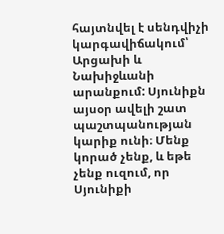հայտնվել է սենդվիչի կարգավիճակում՝ Արցախի և Նախիջևանի արանքում: Սյունիքն այսօր ավելի շատ պաշտպանության կարիք ունի։ Մենք կորած չենք, և եթե չենք ուզում, որ Սյունիքի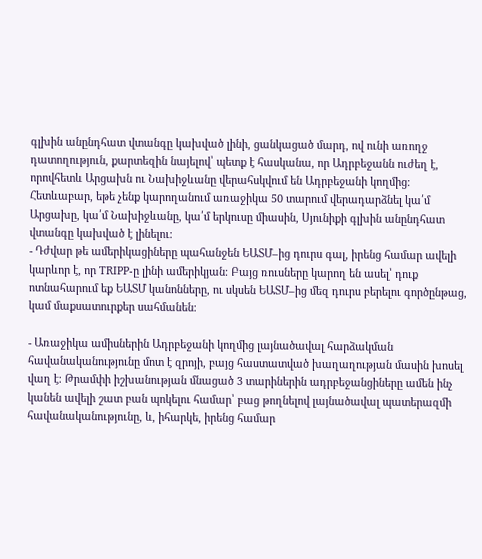գլխին անընդհատ վտանգը կախված լինի, ցանկացած մարդ, ով ունի առողջ դատողություն, քարտեզին նայելով՝ պետք է հասկանա, որ Ադրբեջանն ուժեղ է, որովհետև Արցախն ու Նախիջևանը վերահսկվում են Ադրբեջանի կողմից։ Հետևաբար, եթե չենք կարողանում առաջիկա 50 տարում վերադարձնել կա՛մ Արցախը, կա՛մ Նախիջևանը, կա՛մ երկուսը միասին, Սյունիքի գլխին անընդհատ վտանգը կախված է լինելու։
- Դժվար թե ամերիկացիները պահանջեն ԵԱՏՄ–ից դուրս գալ, իրենց համար ավելի կարևոր է, որ TRIPP-ը լինի ամերիկյան։ Բայց ռուսները կարող են ասել՝ դուք ոտնահարում եք ԵԱՏՄ կանոնները, ու սկսեն ԵԱՏՄ–ից մեզ դուրս բերելու գործընթաց, կամ մաքսատուրքեր սահմանեն։

- Առաջիկա ամիսներին Ադրբեջանի կողմից լայնածավալ հարձակման հավանականությունը մոտ է զրոյի, բայց հաստատված խաղաղության մասին խոսել վաղ է։ Թրամփի իշխանության մնացած 3 տարիներին ադրբեջանցիները ամեն ինչ կանեն ավելի շատ բան պոկելու համար՝ բաց թողնելով լայնածավալ պատերազմի հավանականությունը, և, իհարկե, իրենց համար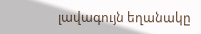լավագույն եղանակը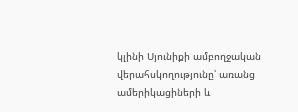կլինի Սյունիքի ամբողջական վերահսկողությունը՝ առանց ամերիկացիների և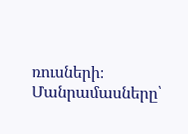ռուսների։
Մանրամասները՝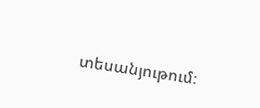տեսանյութում։